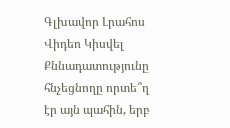Գլխավոր Լրահոս Վիդեո Կիսվել
Քննադատությունը հնչեցնողը որտե՞ղ էր այն պահին, երբ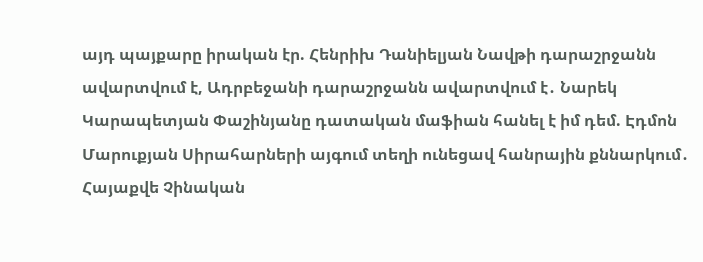այդ պայքարը իրական էր. Հենրիխ Դանիելյան Նավթի դարաշրջանն ավարտվում է, Ադրբեջանի դարաշրջանն ավարտվում է․ Նարեկ Կարապետյան Փաշինյանը դատական մաֆիան հանել է իմ դեմ. Էդմոն Մարուքյան Սիրահարների այգում տեղի ունեցավ հանրային քննարկում․ Հայաքվե Չինական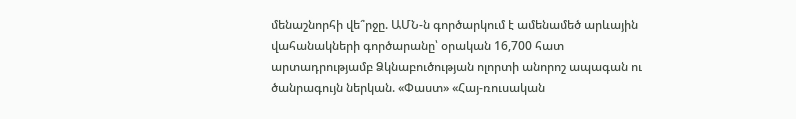մենաշնորհի վե՞րջը. ԱՄՆ-ն գործարկում է ամենամեծ արևային վահանակների գործարանը՝ օրական 16,700 հատ արտադրությամբ Ձկնաբուծության ոլորտի անորոշ ապագան ու ծանրագույն ներկան. «Փաստ» «Հայ-ռուսական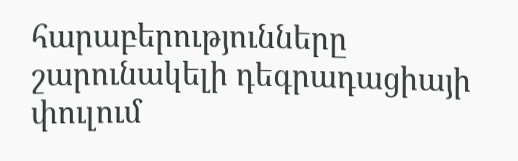հարաբերությունները շարունակելի դեգրադացիայի փուլում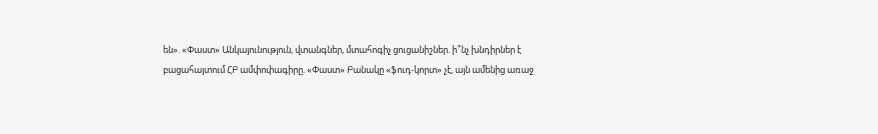են». «Փաստ» Անկայունություն, վտանգներ, մտահոգիչ ցուցանիշներ. ի՞նչ խնդիրներ է բացահայտում ՀԲ ամփոփագիրը. «Փաստ» Բանակը «ֆուդ-կորտ» չէ, այն ամենից առաջ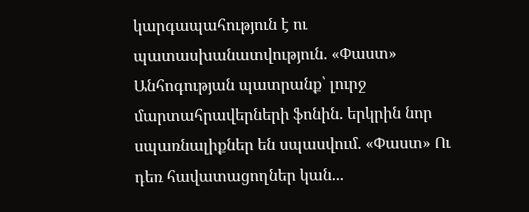կարգապահություն է ու պատասխանատվություն. «Փաստ» Անհոգության պատրանք՝ լուրջ մարտահրավերների ֆոնին. երկրին նոր սպառնալիքներ են սպասվում. «Փաստ» Ու դեռ հավատացողներ կան...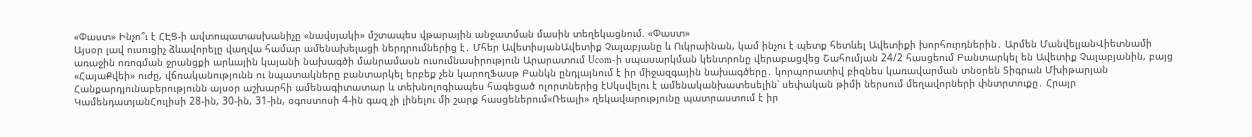«Փաստ» Ինչո՞ւ է ՀԷՑ-ի ավտոպատասխանիչը «նավսյակի» մշտապես վթարային անջատման մասին տեղեկացնում. «Փաստ»
Այսօր լավ ուսուցիչ ձևավորելը վաղվա համար ամենախելացի ներդրումներից է․ Մհեր ԱվետիսյանԱվետիք Չալաբյանը և Ուկրաինան, կամ ինչու է պետք հետևել Ավետիքի խորհուրդներին․ Արմեն ՄանվելյանՎիետնամի առաջին ոռոգման ջրանցքի արևային կայանի նախագծի մանրամասն ուսումնասիրություն Արարատում Ucom-ի սպասարկման կենտրոնը վերաբացվեց Շահումյան 24/2 հասցեում Բանտարկել են Ավետիք Չալաբյանին, բայց «ՀայաՔվեի» ուժը, վճռականությունն ու նպատակները բանտարկել երբեք չեն կարողՖասթ Բանկն ընդլայնում է իր միջազգային նախագծերը․ կորպորատիվ բիզնես կառավարման տնօրեն Տիգրան Մխիթարյան Հանքարդյունաբերությունն այսօր աշխարհի ամենագիտատար և տեխնոլոգիապես հագեցած ոլորտներից էՍկսվելու է ամենականխատեսելին՝ սեփական թիմի ներսում մեղավորների փնտրտուքը․ Հրայր ԿամենդատյանՀուլիսի 28-ին, 30-ին, 31-ին, օգոստոսի 4-ին գազ չի լինելու մի շարք հասցեներում«Ռեալի» ղեկավարությունը պատրաստում է իր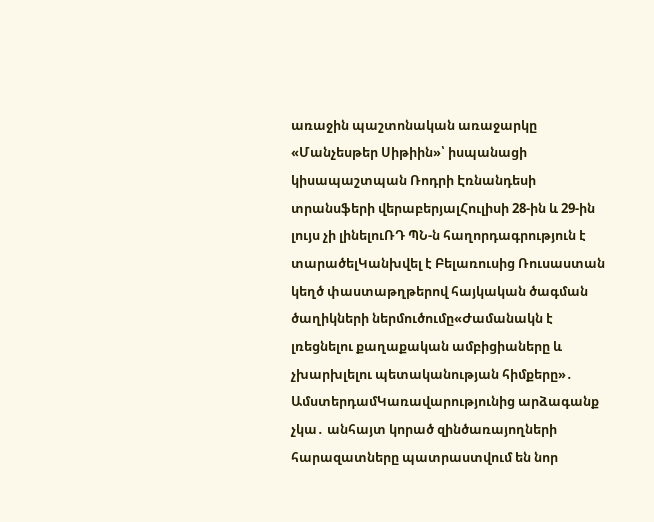առաջին պաշտոնական առաջարկը «Մանչեսթեր Սիթիին»՝ իսպանացի կիսապաշտպան Ռոդրի Էռնանդեսի տրանսֆերի վերաբերյալՀուլիսի 28-ին և 29-ին լույս չի լինելուՌԴ ՊՆ-ն հաղորդագրություն է տարածելԿանխվել է Բելառուսից Ռուսաստան կեղծ փաստաթղթերով հայկական ծագման ծաղիկների ներմուծումը«Ժամանակն է լռեցնելու քաղաքական ամբիցիաները և չխարխլելու պետականության հիմքերը»․ ԱմստերդամԿառավարությունից արձագանք չկա․ անհայտ կորած զինծառայողների հարազատները պատրաստվում են նոր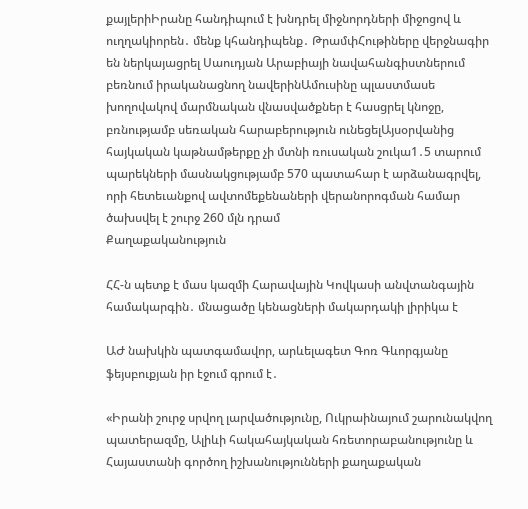քայլերիԻրանը հանդիպում է խնդրել միջնորդների միջոցով և ուղղակիորեն․ մենք կհանդիպենք․ ԹրամփՀութիները վերջնագիր են ներկայացրել Սաուդյան Արաբիայի նավահանգիստներում բեռնում իրականացնող նավերինԱմուսինը պլաստմասե խողովակով մարմնական վնասվածքներ է հասցրել կնոջը, բռնությամբ սեռական հարաբերություն ունեցելԱյսօրվանից հայկական կաթնամթերքը չի մտնի ռուսական շուկա1․5 տարում պարեկների մասնակցությամբ 570 պատահար է արձանագրվել, որի հետեւանքով ավտոմեքենաների վերանորոգման համար ծախսվել է շուրջ 260 մլն դրամ
Քաղաքականություն

ՀՀ-ն պետք է մաս կազմի Հարավային Կովկասի անվտանգային համակարգին․ մնացածը կենացների մակարդակի լիրիկա է

ԱԺ նախկին պատգամավոր, արևելագետ Գոռ Գևորգյանը ֆեյսբուքյան իր էջում գրում է․

«Իրանի շուրջ սրվող լարվածությունը, Ուկրաինայում շարունակվող պատերազմը, Ալիևի հակահայկական հռետորաբանությունը և Հայաստանի գործող իշխանությունների քաղաքական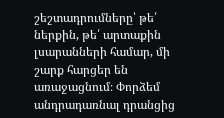շեշտադրումները՝ թե՛ ներքին, թե՛ արտաքին լսարանների համար, մի շարք հարցեր են առաջացնում։ Փորձեմ անդրադառնալ դրանցից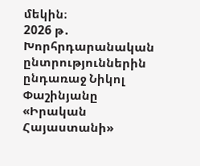մեկին։
2026 թ․ Խորհրդարանական ընտրություններին ընդառաջ Նիկոլ Փաշինյանը «Իրական Հայաստանի»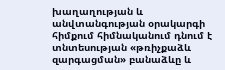խաղաղության և անվտանգության օրակարգի հիմքում հիմնականում դնում է տնտեսության «թռիչքաձև զարգացման» բանաձևը և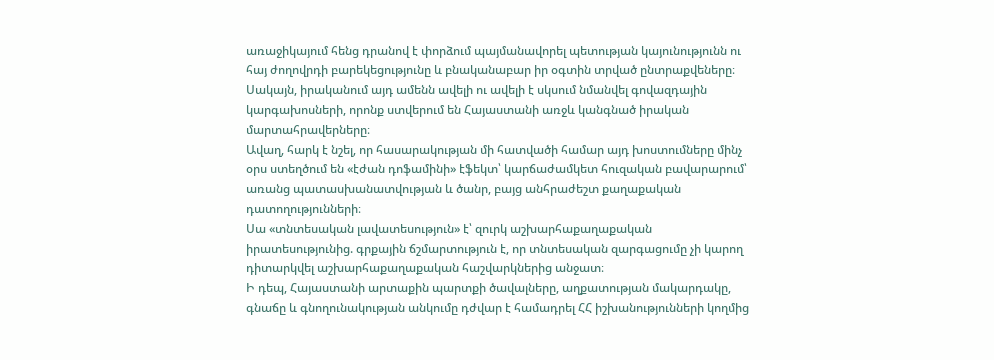առաջիկայում հենց դրանով է փորձում պայմանավորել պետության կայունությունն ու հայ ժողովրդի բարեկեցությունը և բնականաբար իր օգտին տրված ընտրաքվեները։
Սակայն, իրականում այդ ամենն ավելի ու ավելի է սկսում նմանվել գովազդային կարգախոսների, որոնք ստվերում են Հայաստանի առջև կանգնած իրական մարտահրավերները։
Ավաղ, հարկ է նշել, որ հասարակության մի հատվածի համար այդ խոստումները մինչ օրս ստեղծում են «էժան դոֆամինի» էֆեկտ՝ կարճաժամկետ հուզական բավարարում՝ առանց պատասխանատվության և ծանր, բայց անհրաժեշտ քաղաքական դատողությունների։
Սա «տնտեսական լավատեսություն» է՝ զուրկ աշխարհաքաղաքական իրատեսությունից. գրքային ճշմարտություն է, որ տնտեսական զարգացումը չի կարող դիտարկվել աշխարհաքաղաքական հաշվարկներից անջատ։
Ի դեպ, Հայաստանի արտաքին պարտքի ծավալները, աղքատության մակարդակը, գնաճը և գնողունակության անկումը դժվար է համադրել ՀՀ իշխանությունների կողմից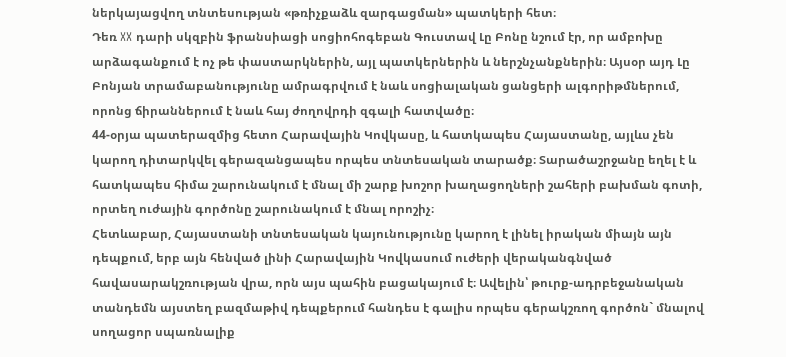ներկայացվող տնտեսության «թռիչքաձև զարգացման» պատկերի հետ։
Դեռ XX դարի սկզբին ֆրանսիացի սոցիոհոգեբան Գուստավ Լը Բոնը նշում էր, որ ամբոխը արձագանքում է ոչ թե փաստարկներին, այլ պատկերներին և ներշնչանքներին։ Այսօր այդ Լը Բոնյան տրամաբանությունը ամրագրվում է նաև սոցիալական ցանցերի ալգորիթմներում, որոնց ճիրաններում է նաև հայ ժողովրդի զգալի հատվածը։
44-օրյա պատերազմից հետո Հարավային Կովկասը, և հատկապես Հայաստանը, այլևս չեն կարող դիտարկվել գերազանցապես որպես տնտեսական տարածք։ Տարածաշրջանը եղել է և հատկապես հիմա շարունակում է մնալ մի շարք խոշոր խաղացողների շահերի բախման գոտի, որտեղ ուժային գործոնը շարունակում է մնալ որոշիչ։
Հետևաբար, Հայաստանի տնտեսական կայունությունը կարող է լինել իրական միայն այն դեպքում, երբ այն հենված լինի Հարավային Կովկասում ուժերի վերականգնված հավասարակշռության վրա, որն այս պահին բացակայում է։ Ավելին՝ թուրք-ադրբեջանական տանդեմն այստեղ բազմաթիվ դեպքերում հանդես է գալիս որպես գերակշռող գործոն` մնալով սողացոր սպառնալիք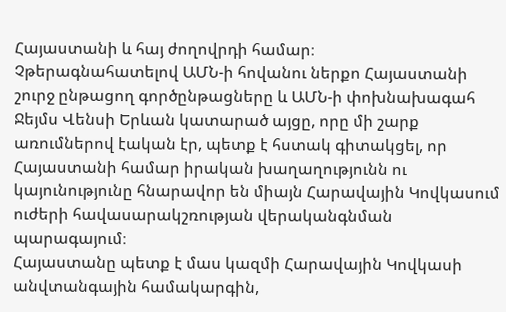Հայաստանի և հայ ժողովրդի համար։
Չթերագնահատելով ԱՄՆ-ի հովանու ներքո Հայաստանի շուրջ ընթացող գործընթացները և ԱՄՆ-ի փոխնախագահ Ջեյմս Վենսի Երևան կատարած այցը, որը մի շարք առումներով էական էր, պետք է հստակ գիտակցել, որ Հայաստանի համար իրական խաղաղությունն ու կայունությունը հնարավոր են միայն Հարավային Կովկասում ուժերի հավասարակշռության վերականգնման պարագայում։
Հայաստանը պետք է մաս կազմի Հարավային Կովկասի անվտանգային համակարգին,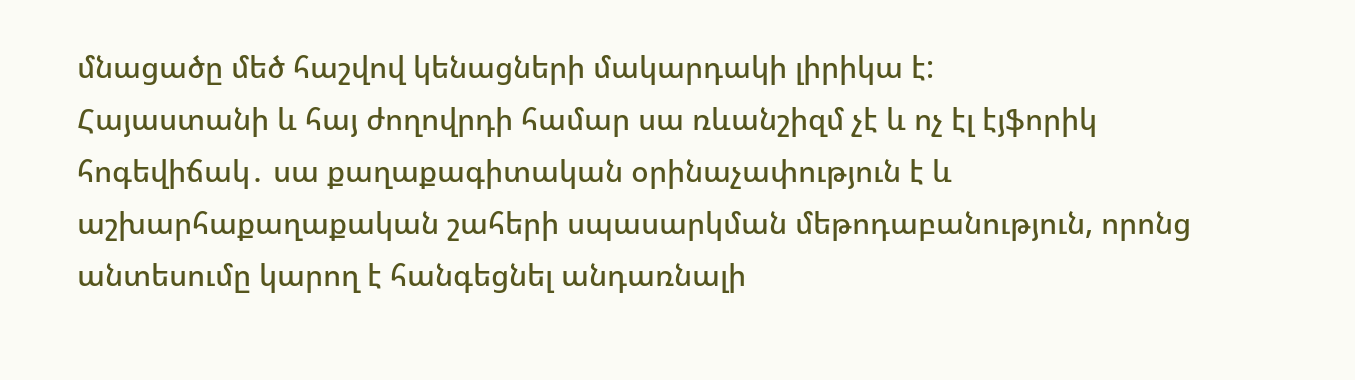մնացածը մեծ հաշվով կենացների մակարդակի լիրիկա է:
Հայաստանի և հայ ժողովրդի համար սա ռևանշիզմ չէ և ոչ էլ էյֆորիկ հոգեվիճակ․ սա քաղաքագիտական օրինաչափություն է և աշխարհաքաղաքական շահերի սպասարկման մեթոդաբանություն, որոնց անտեսումը կարող է հանգեցնել անդառնալի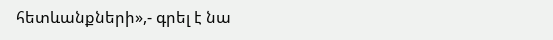հետևանքների»,- գրել է նա